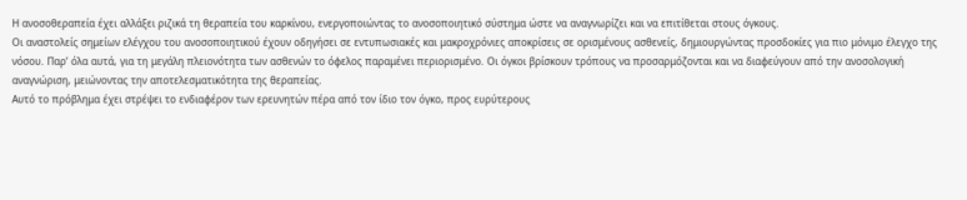Η ανοσοθεραπεία έχει αλλάξει ριζικά τη θεραπεία του καρκίνου, ενεργοποιώντας το ανοσοποιητικό σύστημα ώστε να αναγνωρίζει και να επιτίθεται στους όγκους.
Οι αναστολείς σημείων ελέγχου του ανοσοποιητικού έχουν οδηγήσει σε εντυπωσιακές και μακροχρόνιες αποκρίσεις σε ορισμένους ασθενείς, δημιουργώντας προσδοκίες για πιο μόνιμο έλεγχο της νόσου. Παρ’ όλα αυτά, για τη μεγάλη πλειονότητα των ασθενών το όφελος παραμένει περιορισμένο. Οι όγκοι βρίσκουν τρόπους να προσαρμόζονται και να διαφεύγουν από την ανοσολογική αναγνώριση, μειώνοντας την αποτελεσματικότητα της θεραπείας.
Αυτό το πρόβλημα έχει στρέψει το ενδιαφέρον των ερευνητών πέρα από τον ίδιο τον όγκο, προς ευρύτερους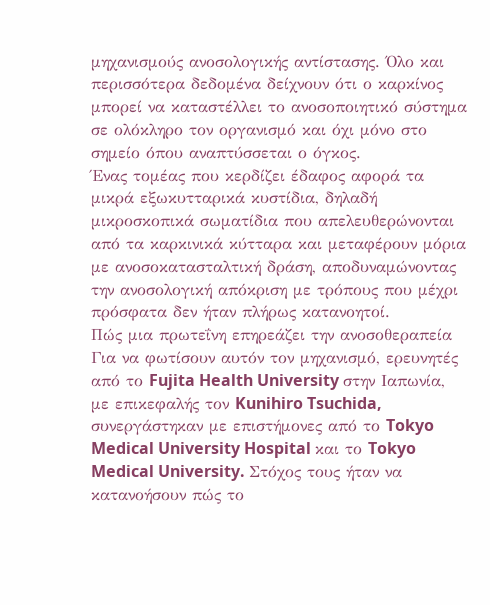μηχανισμούς ανοσολογικής αντίστασης. Όλο και περισσότερα δεδομένα δείχνουν ότι ο καρκίνος μπορεί να καταστέλλει το ανοσοποιητικό σύστημα σε ολόκληρο τον οργανισμό και όχι μόνο στο σημείο όπου αναπτύσσεται ο όγκος.
Ένας τομέας που κερδίζει έδαφος αφορά τα μικρά εξωκυτταρικά κυστίδια, δηλαδή μικροσκοπικά σωματίδια που απελευθερώνονται από τα καρκινικά κύτταρα και μεταφέρουν μόρια με ανοσοκατασταλτική δράση, αποδυναμώνοντας την ανοσολογική απόκριση με τρόπους που μέχρι πρόσφατα δεν ήταν πλήρως κατανοητοί.
Πώς μια πρωτεΐνη επηρεάζει την ανοσοθεραπεία
Για να φωτίσουν αυτόν τον μηχανισμό, ερευνητές από το Fujita Health University στην Ιαπωνία, με επικεφαλής τον Kunihiro Tsuchida, συνεργάστηκαν με επιστήμονες από το Tokyo Medical University Hospital και το Tokyo Medical University. Στόχος τους ήταν να κατανοήσουν πώς το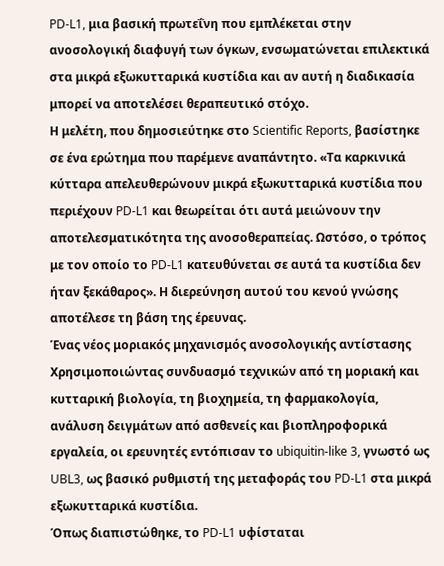PD-L1, μια βασική πρωτεΐνη που εμπλέκεται στην ανοσολογική διαφυγή των όγκων, ενσωματώνεται επιλεκτικά στα μικρά εξωκυτταρικά κυστίδια και αν αυτή η διαδικασία μπορεί να αποτελέσει θεραπευτικό στόχο.
Η μελέτη, που δημοσιεύτηκε στο Scientific Reports, βασίστηκε σε ένα ερώτημα που παρέμενε αναπάντητο. «Τα καρκινικά κύτταρα απελευθερώνουν μικρά εξωκυτταρικά κυστίδια που περιέχουν PD-L1 και θεωρείται ότι αυτά μειώνουν την αποτελεσματικότητα της ανοσοθεραπείας. Ωστόσο, ο τρόπος με τον οποίο το PD-L1 κατευθύνεται σε αυτά τα κυστίδια δεν ήταν ξεκάθαρος». Η διερεύνηση αυτού του κενού γνώσης αποτέλεσε τη βάση της έρευνας.
Ένας νέος μοριακός μηχανισμός ανοσολογικής αντίστασης
Χρησιμοποιώντας συνδυασμό τεχνικών από τη μοριακή και κυτταρική βιολογία, τη βιοχημεία, τη φαρμακολογία, ανάλυση δειγμάτων από ασθενείς και βιοπληροφορικά εργαλεία, οι ερευνητές εντόπισαν το ubiquitin-like 3, γνωστό ως UBL3, ως βασικό ρυθμιστή της μεταφοράς του PD-L1 στα μικρά εξωκυτταρικά κυστίδια.
Όπως διαπιστώθηκε, το PD-L1 υφίσταται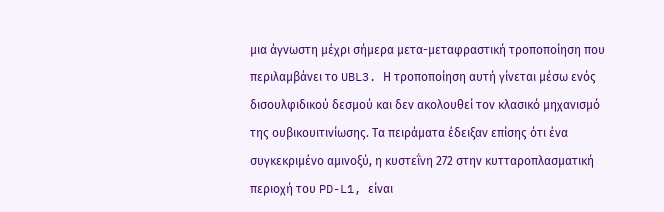μια άγνωστη μέχρι σήμερα μετα-μεταφραστική τροποποίηση που περιλαμβάνει το UBL3. Η τροποποίηση αυτή γίνεται μέσω ενός δισουλφιδικού δεσμού και δεν ακολουθεί τον κλασικό μηχανισμό της ουβικουιτινίωσης. Τα πειράματα έδειξαν επίσης ότι ένα συγκεκριμένο αμινοξύ, η κυστεΐνη 272 στην κυτταροπλασματική περιοχή του PD-L1, είναι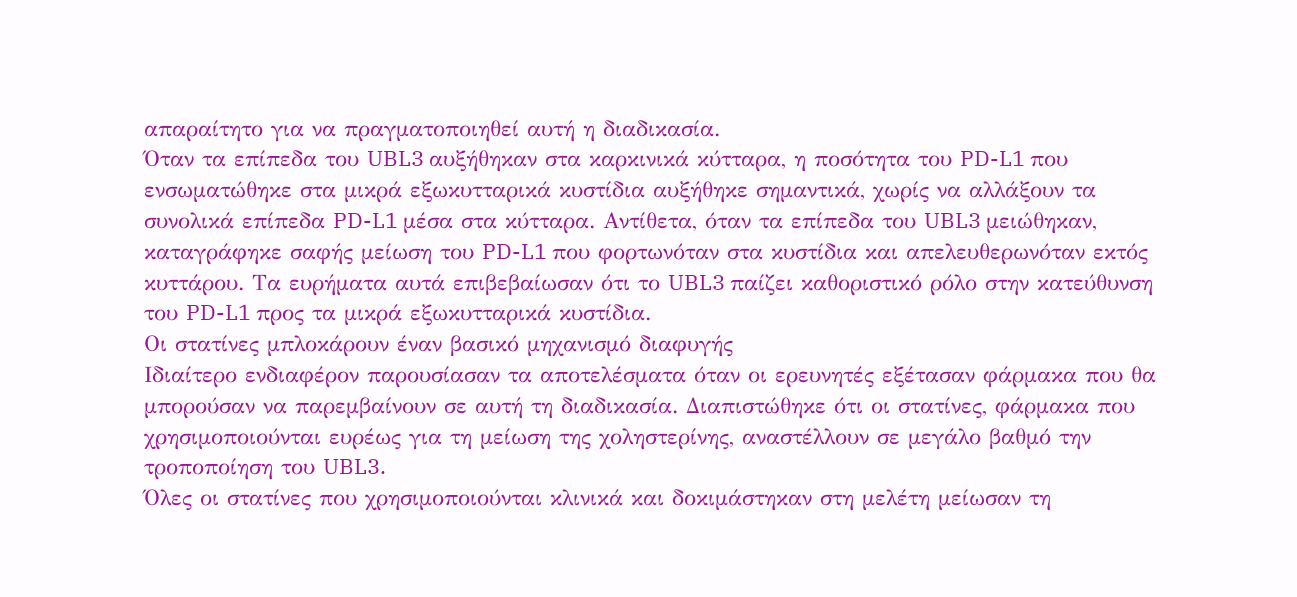απαραίτητο για να πραγματοποιηθεί αυτή η διαδικασία.
Όταν τα επίπεδα του UBL3 αυξήθηκαν στα καρκινικά κύτταρα, η ποσότητα του PD-L1 που ενσωματώθηκε στα μικρά εξωκυτταρικά κυστίδια αυξήθηκε σημαντικά, χωρίς να αλλάξουν τα συνολικά επίπεδα PD-L1 μέσα στα κύτταρα. Αντίθετα, όταν τα επίπεδα του UBL3 μειώθηκαν, καταγράφηκε σαφής μείωση του PD-L1 που φορτωνόταν στα κυστίδια και απελευθερωνόταν εκτός κυττάρου. Τα ευρήματα αυτά επιβεβαίωσαν ότι το UBL3 παίζει καθοριστικό ρόλο στην κατεύθυνση του PD-L1 προς τα μικρά εξωκυτταρικά κυστίδια.
Οι στατίνες μπλοκάρουν έναν βασικό μηχανισμό διαφυγής
Ιδιαίτερο ενδιαφέρον παρουσίασαν τα αποτελέσματα όταν οι ερευνητές εξέτασαν φάρμακα που θα μπορούσαν να παρεμβαίνουν σε αυτή τη διαδικασία. Διαπιστώθηκε ότι οι στατίνες, φάρμακα που χρησιμοποιούνται ευρέως για τη μείωση της χοληστερίνης, αναστέλλουν σε μεγάλο βαθμό την τροποποίηση του UBL3.
Όλες οι στατίνες που χρησιμοποιούνται κλινικά και δοκιμάστηκαν στη μελέτη μείωσαν τη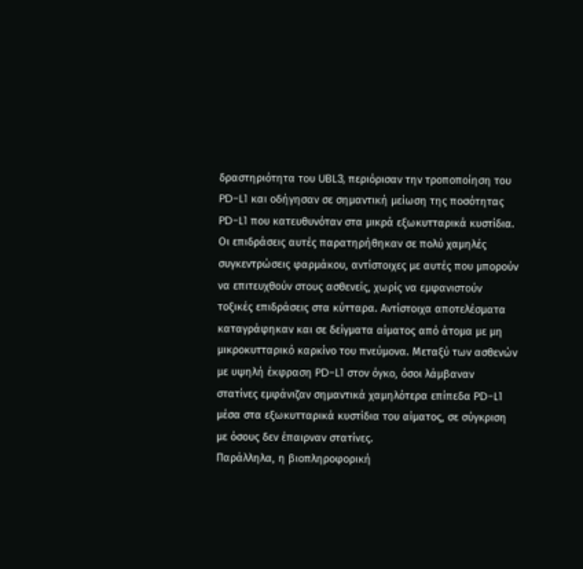δραστηριότητα του UBL3, περιόρισαν την τροποποίηση του PD-L1 και οδήγησαν σε σημαντική μείωση της ποσότητας PD-L1 που κατευθυνόταν στα μικρά εξωκυτταρικά κυστίδια.
Οι επιδράσεις αυτές παρατηρήθηκαν σε πολύ χαμηλές συγκεντρώσεις φαρμάκου, αντίστοιχες με αυτές που μπορούν να επιτευχθούν στους ασθενείς, χωρίς να εμφανιστούν τοξικές επιδράσεις στα κύτταρα. Αντίστοιχα αποτελέσματα καταγράφηκαν και σε δείγματα αίματος από άτομα με μη μικροκυτταρικό καρκίνο του πνεύμονα. Μεταξύ των ασθενών με υψηλή έκφραση PD-L1 στον όγκο, όσοι λάμβαναν στατίνες εμφάνιζαν σημαντικά χαμηλότερα επίπεδα PD-L1 μέσα στα εξωκυτταρικά κυστίδια του αίματος, σε σύγκριση με όσους δεν έπαιρναν στατίνες.
Παράλληλα, η βιοπληροφορική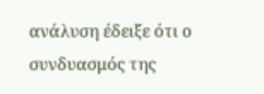ανάλυση έδειξε ότι ο συνδυασμός της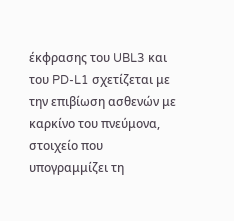έκφρασης του UBL3 και του PD-L1 σχετίζεται με την επιβίωση ασθενών με καρκίνο του πνεύμονα, στοιχείο που υπογραμμίζει τη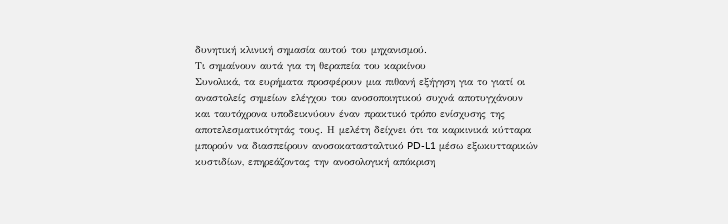δυνητική κλινική σημασία αυτού του μηχανισμού.
Τι σημαίνουν αυτά για τη θεραπεία του καρκίνου
Συνολικά, τα ευρήματα προσφέρουν μια πιθανή εξήγηση για το γιατί οι αναστολείς σημείων ελέγχου του ανοσοποιητικού συχνά αποτυγχάνουν και ταυτόχρονα υποδεικνύουν έναν πρακτικό τρόπο ενίσχυσης της αποτελεσματικότητάς τους. Η μελέτη δείχνει ότι τα καρκινικά κύτταρα μπορούν να διασπείρουν ανοσοκατασταλτικό PD-L1 μέσω εξωκυτταρικών κυστιδίων, επηρεάζοντας την ανοσολογική απόκριση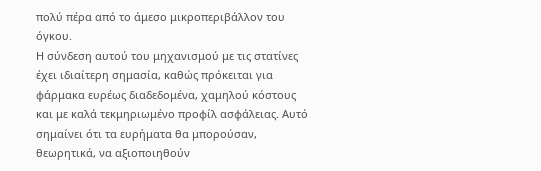πολύ πέρα από το άμεσο μικροπεριβάλλον του όγκου.
Η σύνδεση αυτού του μηχανισμού με τις στατίνες έχει ιδιαίτερη σημασία, καθώς πρόκειται για φάρμακα ευρέως διαδεδομένα, χαμηλού κόστους και με καλά τεκμηριωμένο προφίλ ασφάλειας. Αυτό σημαίνει ότι τα ευρήματα θα μπορούσαν, θεωρητικά, να αξιοποιηθούν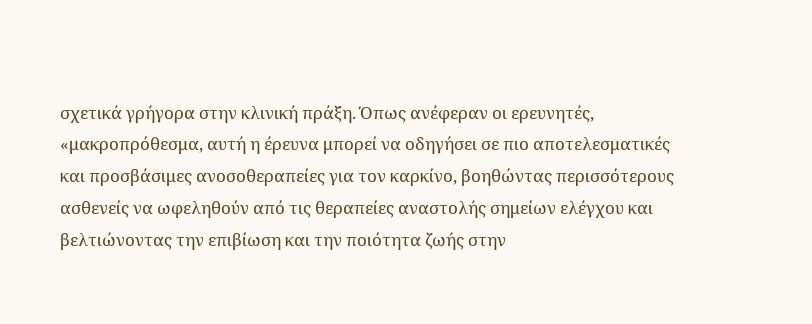σχετικά γρήγορα στην κλινική πράξη. Όπως ανέφεραν οι ερευνητές, «μακροπρόθεσμα, αυτή η έρευνα μπορεί να οδηγήσει σε πιο αποτελεσματικές και προσβάσιμες ανοσοθεραπείες για τον καρκίνο, βοηθώντας περισσότερους ασθενείς να ωφεληθούν από τις θεραπείες αναστολής σημείων ελέγχου και βελτιώνοντας την επιβίωση και την ποιότητα ζωής στην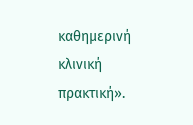καθημερινή κλινική πρακτική».